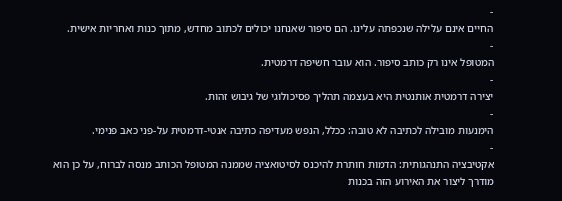-
החיים אינם עלילה שנכפתה עלינו. הם סיפור שאנחנו יכולים לכתוב מחדש, מתוך כנות ואחריות אישית.
-
המטופל אינו רק כותב סיפור. הוא עובר חשיפה דרמטית.
-
יצירה דרמטית אותנטית היא בעצמה תהליך פסיכולוגי של גיבוש זהות.
-
הימנעות מובילה לכתיבה לא טובה: ככלל, הנפש מעדיפה כתיבה אנטי-דרמטית על-פני כאב פנימי.
-
אקטיבציה התנהגותית: הדמות חותרת להיכנס לסיטואציה שממנה המטופל הכותב מנסה לברוח, על כן הוא מודרך ליצור את האירוע הזה בכנות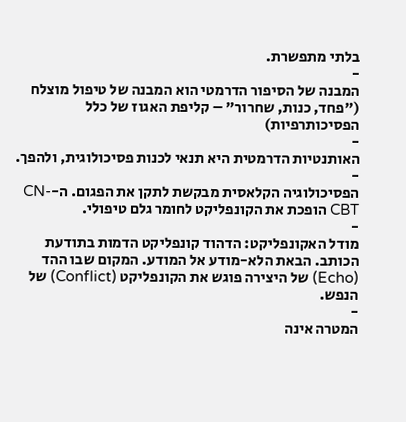בלתי מתפשרת.
-
המבנה של הסיפור הדרמטי הוא המבנה של טיפול מוצלח ("פחד, כנות, שחרור" – קליפת האגוז של כלל הפסיכותרפיות)
-
האותנטיות הדרמטית היא תנאי לכנות פסיכולוגית, ולהפך.
-
הפסיכולוגיה הקלאסית מבקשת לתקן את הפגום. ה-CN-CBT הופכת את הקונפליקט לחומר גלם טיפולי.
-
מודל האקונפליקט: הדהוד קונפליקט הדמות בתודעת הכותב. הבאת הלא-מודע אל המודע. המקום שבו ההד (Echo) של היצירה פוגש את הקונפליקט (Conflict) של הנפש.
-
המטרה אינה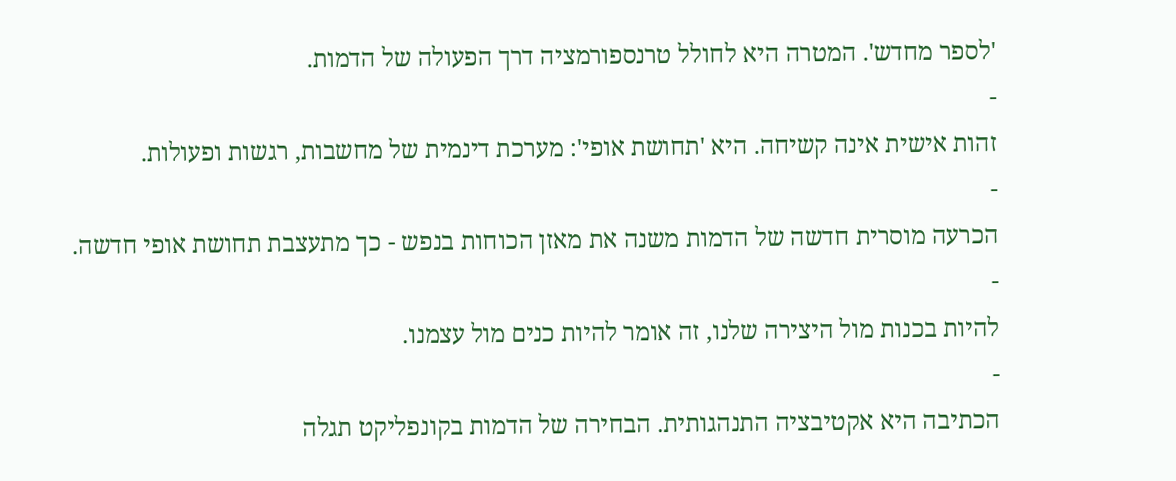'לספר מחדש'. המטרה היא לחולל טרנספורמציה דרך הפעולה של הדמות.
-
זהות אישית אינה קשיחה. היא 'תחושת אופי': מערכת דינמית של מחשבות, רגשות ופעולות.
-
הכרעה מוסרית חדשה של הדמות משנה את מאזן הכוחות בנפש - כך מתעצבת תחושת אופי חדשה.
-
להיות בכנות מול היצירה שלנו, זה אומר להיות כנים מול עצמנו.
-
הכתיבה היא אקטיבציה התנהגותית. הבחירה של הדמות בקונפליקט תגלה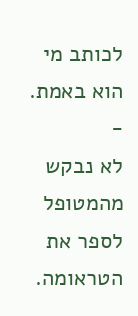לכותב מי הוא באמת.
-
לא נבקש מהמטופל לספר את הטראומה.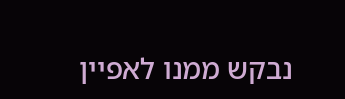נבקש ממנו לאפיין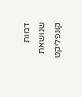דמות שנושאת קונפליקט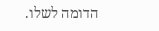הדומה לשלו.